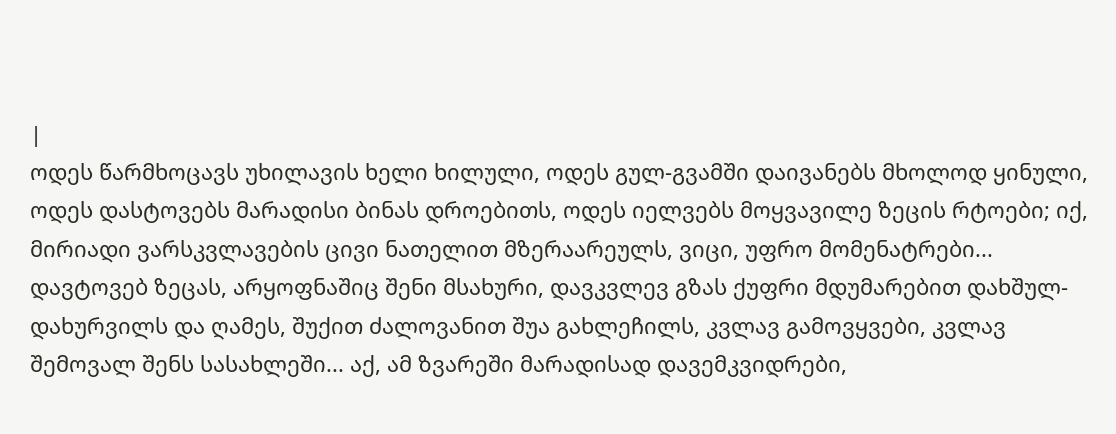|
ოდეს წარმხოცავს უხილავის ხელი ხილული, ოდეს გულ-გვამში დაივანებს მხოლოდ ყინული, ოდეს დასტოვებს მარადისი ბინას დროებითს, ოდეს იელვებს მოყვავილე ზეცის რტოები; იქ, მირიადი ვარსკვლავების ცივი ნათელით მზერაარეულს, ვიცი, უფრო მომენატრები... დავტოვებ ზეცას, არყოფნაშიც შენი მსახური, დავკვლევ გზას ქუფრი მდუმარებით დახშულ-დახურვილს და ღამეს, შუქით ძალოვანით შუა გახლეჩილს, კვლავ გამოვყვები, კვლავ შემოვალ შენს სასახლეში... აქ, ამ ზვარეში მარადისად დავემკვიდრები,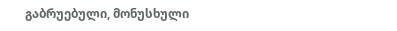გაბრუებული, მონუსხული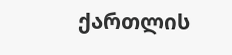ქართლის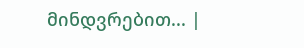მინდვრებით... |